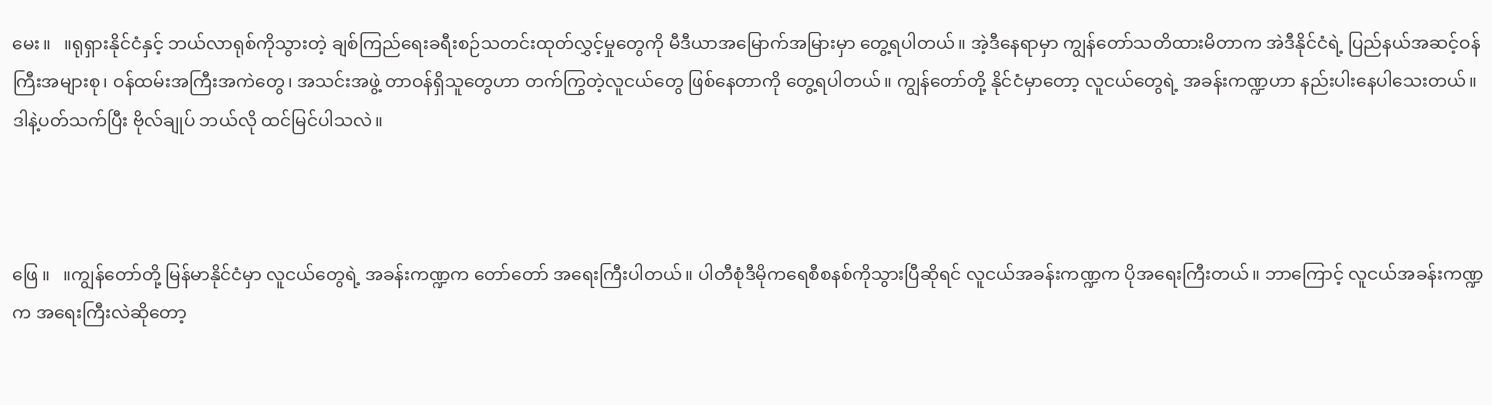မေး။   ။ရုရှားနိုင်ငံနှင့် ဘယ်လာရုစ်ကိုသွားတဲ့ ချစ်ကြည်ရေးခရီးစဉ်သတင်းထုတ်လွှင့်မှုတွေကို မီဒီယာအမြောက်အမြားမှာ တွေ့ရပါတယ်။ အဲ့ဒီနေရာမှာ ကျွန်တော်သတိထားမိတာက အဲဒီနိုင်ငံရဲ့ ပြည်နယ်အဆင့်ဝန်ကြီးအများစု၊ ဝန်ထမ်းအကြီးအကဲတွေ၊ အသင်းအဖွဲ့ တာဝန်ရှိသူတွေဟာ တက်ကြွတဲ့လူငယ်တွေ ဖြစ်နေတာကို တွေ့ရပါတယ်။ ကျွန်တော်တို့ နိုင်ငံမှာတော့ လူငယ်တွေရဲ့ အခန်းကဏ္ဍဟာ နည်းပါးနေပါသေးတယ်။ ဒါနဲ့ပတ်သက်ပြီး ဗိုလ်ချုပ် ဘယ်လို ထင်မြင်ပါသလဲ။



ဖြေ ။   ။ကျွန်တော်တို့ မြန်မာနိုင်ငံမှာ လူငယ်တွေရဲ့ အခန်းကဏ္ဍက တော်တော် အရေးကြီးပါတယ်။ ပါတီစုံဒီမိုကရေစီစနစ်ကိုသွားပြီဆိုရင် လူငယ်အခန်းကဏ္ဍက ပိုအရေးကြီးတယ်။ ဘာကြောင့် လူငယ်အခန်းကဏ္ဍက အရေးကြီးလဲဆိုတော့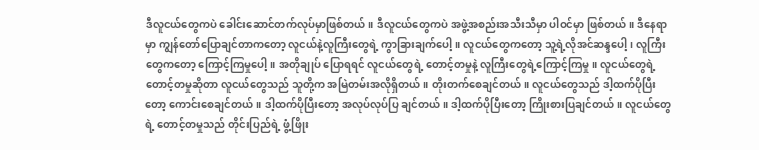ဒီလူငယ်တွေကပဲ ခေါင်းဆောင်တက်လုပ်မှာဖြစ်တယ်။ ဒီလူငယ်တွေကပဲ အဖွဲ့အစည်းအသီးသီမှာ ပါဝင်မှာ ဖြစ်တယ်။ ဒီနေရာမှာ ကျွန်တော်ပြောချင်တာကတော့ လူငယ်နဲ့လူကြီးတွေရဲ့ ကွာခြားချက်ပေါ့။ လူငယ်တွေကတော့ သူ့ရဲ့လိုအင်ဆန္ဒပေါ့၊ လူကြီးတွေကတော့ ကြောင့်ကြမှုပေါ့။ အတိုချုပ် ပြောရရင် လူငယ်တွေရဲ့ တောင့်တမှုနဲ့ လူကြီးတွေရဲ့ကြောင့်ကြမှု။ လူငယ်တွေရဲ့ တောင့်တမှုဆိုတာ လူငယ်တွေသည် သူတို့က အမြဲတမ်းအလိုရှိတယ်။ တိုးတက်စေချင်တယ်။ လူငယ်တွေသည် ဒါ့ထက်ပိုပြီးတော့ ကောင်းစေချင်တယ်။ ဒါ့ထက်ပိုပြီးတော့ အလုပ်လုပ်ပြ ချင်တယ်။ ဒါ့ထက်ပိုပြီးတော့ ကြိုးစားပြချင်တယ်။ လူငယ်တွေရဲ့ တောင့်တမှုသည် တိုင်းပြည်ရဲ့ ဖွံ့ဖြိုး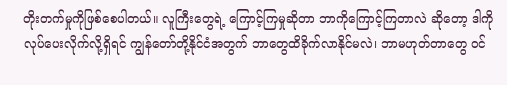တိုးတက်မှုကိုဖြစ်စေပါတယ်။ လူကြီးတွေရဲ့ ကြောင့်ကြမှုဆိုတာ ဘာကိုကြောင့်ကြတာလဲ ဆိုတော့ ဒါကိုလုပ်ပေးလိုက်လို့ရှိရင် ကျွန်တော်တို့နိုင်ငံအတွက် ဘာတွေထိခိုက်လာနိုင်မလဲ၊ ဘာမဟုတ်တာတွေ ဝင်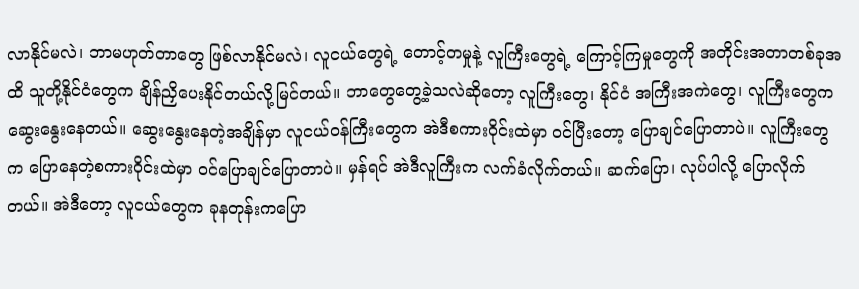လာနိုင်မလဲ၊ ဘာမဟုတ်တာတွေ ဖြစ်လာနိုင်မလဲ၊ လူငယ်တွေရဲ့ တောင့်တမှုနဲ့ လူကြီးတွေရဲ့ ကြောင့်ကြမှုတွေကို အတိုင်းအတာတစ်ခုအထိ သူတို့နိုင်ငံတွေက ချိန်ညှိပေးနိုင်တယ်လို့မြင်တယ်။ ဘာတွေတွေ့ခဲ့သလဲဆိုတော့ လူကြီးတွေ၊ နိုင်ငံ အကြီးအကဲတွေ၊ လူကြီးတွေက ဆွေးနွေးနေတယ်။ ဆွေးနွေးနေတဲ့အချိန်မှာ လူငယ်ဝန်ကြီးတွေက အဲဒီစကားဝိုင်းထဲမှာ ဝင်ပြီးတော့ ပြောချင်ပြောတာပဲ။ လူကြီးတွေက ပြောနေတဲ့စကားဝိုင်းထဲမှာ ဝင်ပြောချင်ပြောတာပဲ။ မှန်ရင် အဲဒီလူကြီးက လက်ခံလိုက်တယ်။ ဆက်ပြော၊ လုပ်ပါလို့ ပြောလိုက်တယ်။ အဲဒီတော့ လူငယ်တွေက ခုနတုန်းကပြော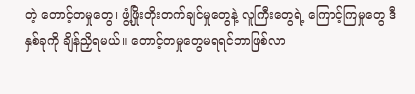တဲ့ တောင့်တမှုတွေ၊ ဖွံ့ဖြိုးတိုးတက်ချင်မှုတွေနဲ့ လူကြီးတွေရဲ့ ကြောင့်ကြမှုတွေ ဒီနှစ်ခုကို ချိန်ညှိရမယ်။ တောင့်တမှုတွေမရရင်ဘာဖြစ်လာ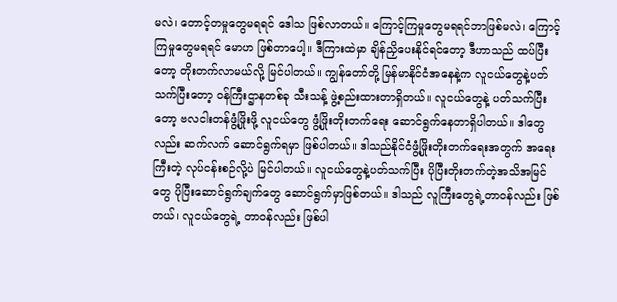မလဲ၊ တောင့်တမှုတွေမရရင် ဒေါသ ဖြစ်လာတယ်။ ကြောင့်ကြမှုတွေမရရင်ဘာဖြစ်မလဲ၊ ကြောင့်ကြမှုတွေမရရင် မောဟ ဖြစ်တာပေါ့။ ဒီကြားထဲမှာ ချိန်ညှိပေးနိုင်ရင်တော့ ဒီဟာသည် ထပ်ပြီးတော့ တိုးတက်လာမယ်လို့ မြင်ပါတယ်။ ကျွန်တော်တို့ မြန်မာနိုင်ငံအနေနဲ့က လူငယ်တွေနဲ့ပတ်သက်ပြီးတော့ ဝန်ကြီးဌာနတစ်ခု သီးသန့် ဖွဲ့စည်းထားတာရှိတယ်။ လူငယ်တွေနဲ့ ပတ်သက်ပြီးတော့ ဗလငါးတန်ဖွံ့ဖြိုးဖို့ လူငယ်တွေ ဖွံ့ဖြိုးတိုးတက်ရေး ဆောင်ရွက်နေတာရှိပါတယ်။ ဒါတွေလည်း ဆက်လက် ဆောင်ရွက်ရမှာ ဖြစ်ပါတယ်။ ဒါသည်နိုင်ငံဖွံ့ဖြိုးတိုးတက်ရေးအတွက် အရေးကြီးတဲ့ လုပ်ငန်းစဉ်လို့ပဲ မြင်ပါတယ်။ လူငယ်တွေနဲ့ပတ်သက်ပြီး ပိုပြီးတိုးတက်တဲ့အသိအမြင်တွေ ပိုပြီးဆောင်ရွက်ချက်တွေ ဆောင်ရွက်မှာဖြစ်တယ်။ ဒါသည် လူကြီးတွေရဲ့တာဝန်လည်း ဖြစ်တယ်၊ လူငယ်တွေရဲ့ တာဝန်လည်း ဖြစ်ပါ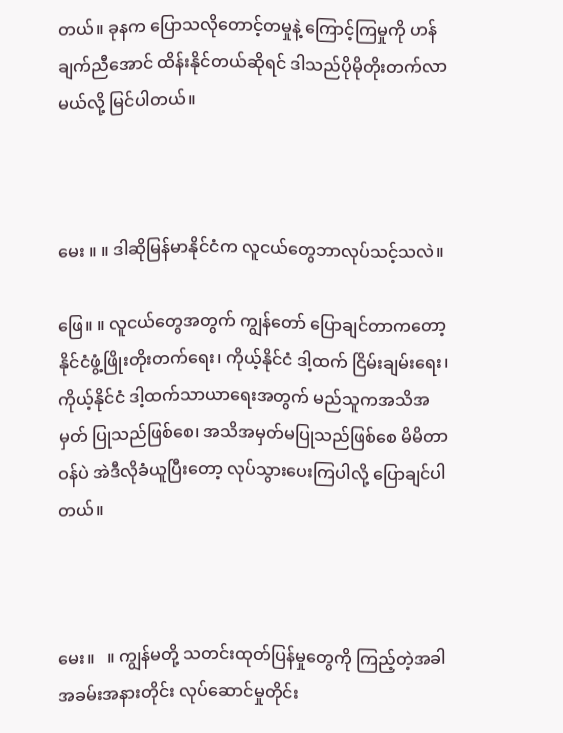တယ်။ ခုနက ပြောသလိုတောင့်တမှုနဲ့ ကြောင့်ကြမှုကို ဟန်ချက်ညီအောင် ထိန်းနိုင်တယ်ဆိုရင် ဒါသည်ပိုမိုတိုးတက်လာမယ်လို့ မြင်ပါတယ်။



မေး ။ ။ ဒါဆိုမြန်မာနိုင်ငံက လူငယ်တွေဘာလုပ်သင့်သလဲ။

ဖြေ။ ။ လူငယ်တွေအတွက် ကျွန်တော် ပြောချင်တာကတော့နိုင်ငံဖွံ့ဖြိုးတိုးတက်ရေး၊ ကိုယ့်နိုင်ငံ ဒါ့ထက် ငြိမ်းချမ်းရေး၊ ကိုယ့်နိုင်ငံ ဒါ့ထက်သာယာရေးအတွက် မည်သူကအသိအမှတ် ပြုသည်ဖြစ်စေ၊ အသိအမှတ်မပြုသည်ဖြစ်စေ မိမိတာဝန်ပဲ အဲဒီလိုခံယူပြီးတော့ လုပ်သွားပေးကြပါလို့ ပြောချင်ပါတယ်။



မေး။   ။ ကျွန်မတို့ သတင်းထုတ်ပြန်မှုတွေကို ကြည့်တဲ့အခါ အခမ်းအနားတိုင်း လုပ်ဆောင်မှုတိုင်း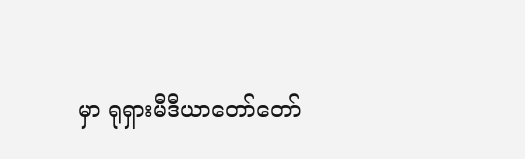မှာ ရုရှားမီဒီယာတော်တော်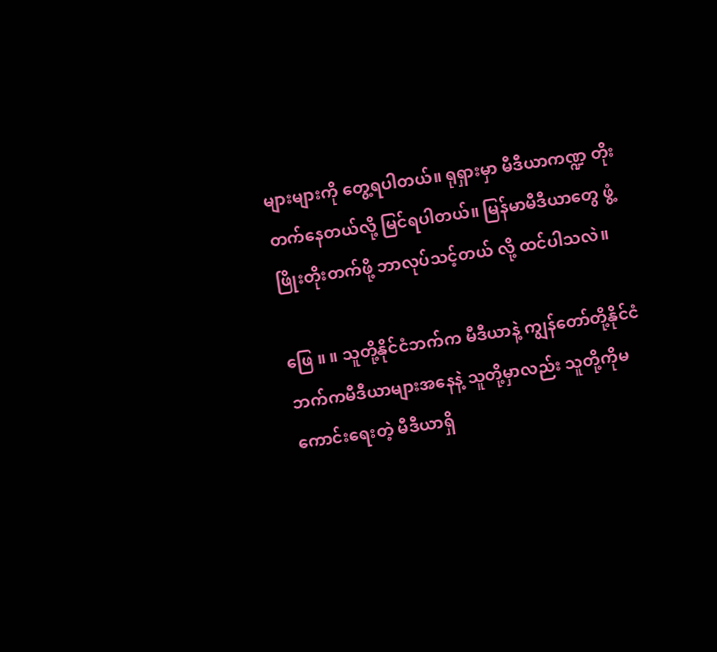များများကို တွေ့ရပါတယ်။ ရုရှားမှာ မီဒီယာကဏ္ဍ တိုးတက်နေတယ်လို့ မြင်ရပါတယ်။ မြန်မာမီဒီယာတွေ ဖွံ့ဖြိုးတိုးတက်ဖို့ ဘာလုပ်သင့်တယ် လို့ ထင်ပါသလဲ။

ဖြေ ။ ။ သူတို့နိုင်ငံဘက်က မီဒီယာနဲ့ ကျွန်တော်တို့နိုင်ငံဘက်ကမီဒီယာများအနေနဲ့ သူတို့မှာလည်း သူတို့ကိုမကောင်းရေးတဲ့ မီဒီယာရှိ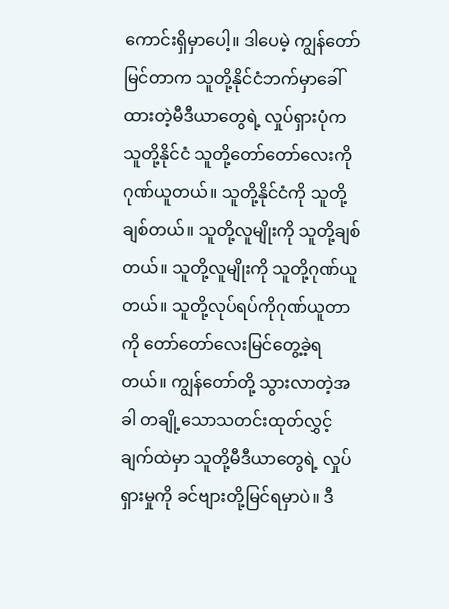ကောင်းရှိမှာပေါ့။ ဒါပေမဲ့ ကျွန်တော်မြင်တာက သူတို့နိုင်ငံဘက်မှာခေါ်ထားတဲ့မီဒီယာတွေရဲ့ လှုပ်ရှားပုံက သူတို့နိုင်ငံ သူတို့တော်တော်လေးကို ဂုဏ်ယူတယ်။ သူတို့နိုင်ငံကို သူတို့ချစ်တယ်။ သူတို့လူမျိုးကို သူတို့ချစ်တယ်။ သူတို့လူမျိုးကို သူတို့ဂုဏ်ယူတယ်။ သူတို့လုပ်ရပ်ကိုဂုဏ်ယူတာကို တော်တော်လေးမြင်တွေ့ခဲ့ရတယ်။ ကျွန်တော်တို့ သွားလာတဲ့အခါ တချို့သောသတင်းထုတ်လွှင့်ချက်ထဲမှာ သူတို့မီဒီယာတွေရဲ့ လှုပ်ရှားမှုကို ခင်ဗျားတို့မြင်ရမှာပဲ။ ဒီ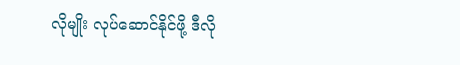လိုမျိုး လုပ်ဆောင်နိုင်ဖို့ ဒီလို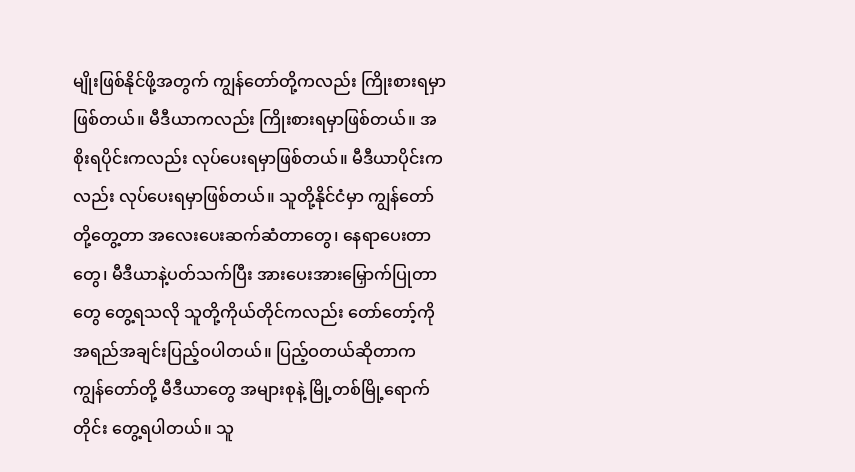မျိုးဖြစ်နိုင်ဖို့အတွက် ကျွန်တော်တို့ကလည်း ကြိုးစားရမှာဖြစ်တယ်။ မီဒီယာကလည်း ကြိုးစားရမှာဖြစ်တယ်။ အစိုးရပိုင်းကလည်း လုပ်ပေးရမှာဖြစ်တယ်။ မီဒီယာပိုင်းကလည်း လုပ်ပေးရမှာဖြစ်တယ်။ သူတို့နိုင်ငံမှာ ကျွန်တော်တို့တွေ့တာ အလေးပေးဆက်ဆံတာတွေ၊ နေရာပေးတာတွေ၊ မီဒီယာနဲ့ပတ်သက်ပြီး အားပေးအားမြှောက်ပြုတာတွေ တွေ့ရသလို သူတို့ကိုယ်တိုင်ကလည်း တော်တော့်ကို အရည်အချင်းပြည့်ဝပါတယ်။ ပြည့်ဝတယ်ဆိုတာက ကျွန်တော်တို့ မီဒီယာတွေ အများစုနဲ့ မြို့တစ်မြို့ရောက်တိုင်း တွေ့ရပါတယ်။ သူ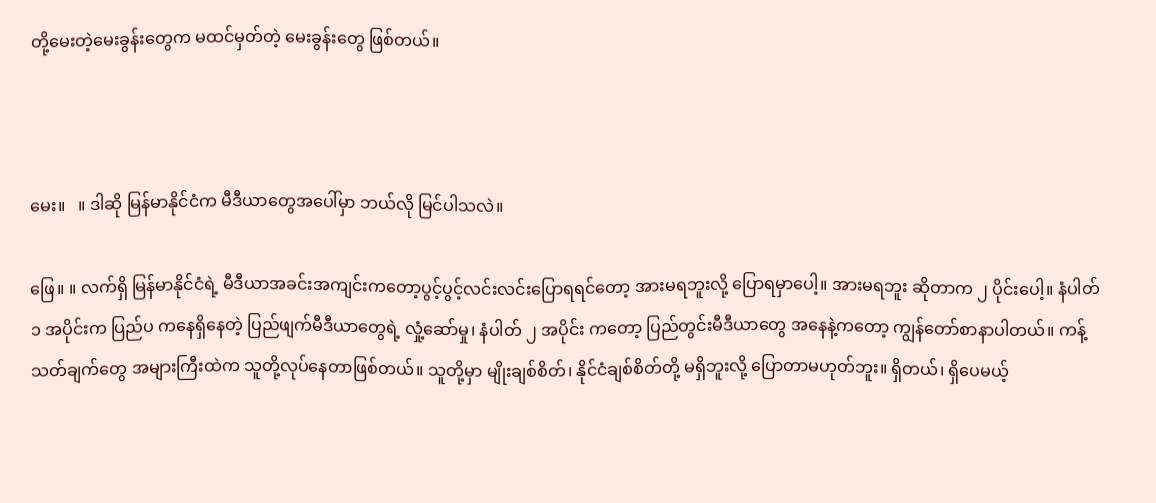တို့မေးတဲ့မေးခွန်းတွေက မထင်မှတ်တဲ့ မေးခွန်းတွေ ဖြစ်တယ်။



မေး။   ။ ဒါဆို မြန်မာနိုင်ငံက မီဒီယာတွေအပေါ်မှာ ဘယ်လို မြင်ပါသလဲ။

ဖြေ။ ။ လက်ရှိ မြန်မာနိုင်ငံရဲ့ မီဒီယာအခင်းအကျင်းကတော့ပွင့်ပွင့်လင်းလင်းပြောရရင်တော့ အားမရဘူးလို့ ပြောရမှာပေါ့။ အားမရဘူး ဆိုတာက ၂ ပိုင်းပေါ့။ နံပါတ် ၁ အပိုင်းက ပြည်ပ ကနေရှိနေတဲ့ ပြည်ဖျက်မီဒီယာတွေရဲ့ လှုံ့ဆော်မှု၊ နံပါတ် ၂ အပိုင်း ကတော့ ပြည်တွင်းမီဒီယာတွေ အနေနဲ့ကတော့ ကျွန်တော်စာနာပါတယ်။ ကန့်သတ်ချက်တွေ အများကြီးထဲက သူတို့လုပ်နေတာဖြစ်တယ်။ သူတို့မှာ မျိုးချစ်စိတ်၊ နိုင်ငံချစ်စိတ်တို့ မရှိဘူးလို့ ပြောတာမဟုတ်ဘူး။ ရှိတယ်၊ ရှိပေမယ့်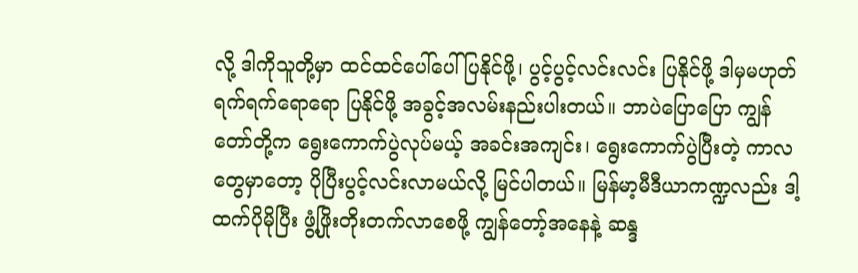လို့ ဒါကိုသူတို့မှာ ထင်ထင်ပေါ်ပေါ် ပြနိုင်ဖို့၊ ပွင့်ပွင့်လင်းလင်း ပြနိုင်ဖို့ ဒါမှမဟုတ် ရက်ရက်ရောရော ပြနိုင်ဖို့ အခွင့်အလမ်းနည်းပါးတယ်။ ဘာပဲပြောပြော ကျွန်တော်တို့က ရွေးကောက်ပွဲလုပ်မယ့် အခင်းအကျင်း၊ ရွေးကောက်ပွဲပြီးတဲ့ ကာလတွေမှာတော့ ပိုပြီးပွင့်လင်းလာမယ်လို့ မြင်ပါတယ်။ မြန်မာ့မီဒီယာကဏ္ဍလည်း ဒါ့ထက်ပိုမိုပြီး ဖွံ့ဖြိုးတိုးတက်လာစေဖို့ ကျွန်တော့်အနေနဲ့ ဆန္ဒ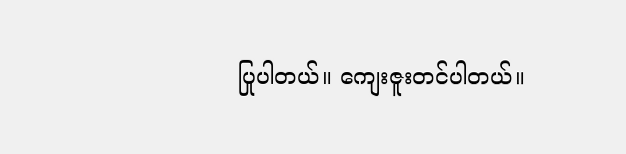ပြုပါတယ်။ ကျေးဇူးတင်ပါတယ်။